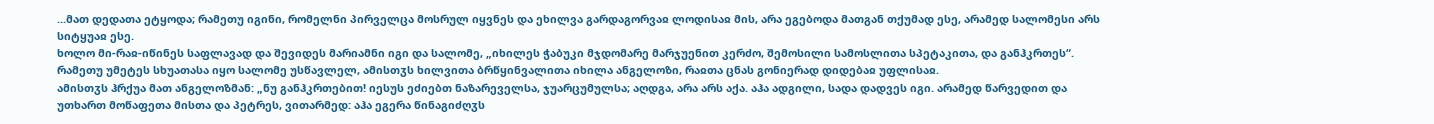...მათ დედათა ეტყოდა; რამეთუ იგინი, რომელნი პირველცა მოსრულ იყვნეს და ეხილვა გარდაგორვაჲ ლოდისაჲ მის, არა ეგებოდა მათგან თქუმად ესე, არამედ სალომესი არს სიტყუაჲ ესე.
ხოლო მი-რაჲ-იწინეს საფლავად და შევიდეს მარიამნი იგი და სალომე, „იხილეს ჭაბუკი მჯდომარე მარჯუენით კერძო, შემოსილი სამოსლითა სპეტაკითა, და განჰკრთეს“. რამეთუ უმეტეს სხუათასა იყო სალომე უსწავლელ, ამისთჳს ხილვითა ბრწყინვალითა იხილა ანგელოზი, რაჲთა ცნას გონიერად დიდებაჲ უფლისაჲ.
ამისთჳს ჰრქუა მათ ანგელოზმან: „ნუ განჰკრთებით! იესუს ეძიებთ ნაზარეველსა, ჯუარცუმულსა; აღდგა, არა არს აქა. აჰა ადგილი, სადა დადვეს იგი. არამედ წარვედით და უთხართ მოწაფეთა მისთა და პეტრეს, ვითარმედ: აჰა ეგერა წინაგიძღჳს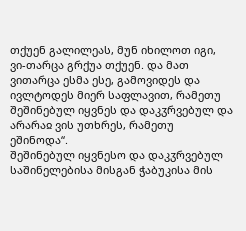თქუენ გალილეას, მუნ იხილოთ იგი, ვი-თარცა გრქუა თქუენ. და მათ ვითარცა ესმა ესე, გამოვიდეს და ივლტოდეს მიერ საფლავით, რამეთუ შეშინებულ იყვნეს და დაკჳრვებულ და არარაჲ ვის უთხრეს, რამეთუ ეშინოდა“.
შეშინებულ იყვნესო და დაკჳრვებულ საშინელებისა მისგან ჭაბუკისა მის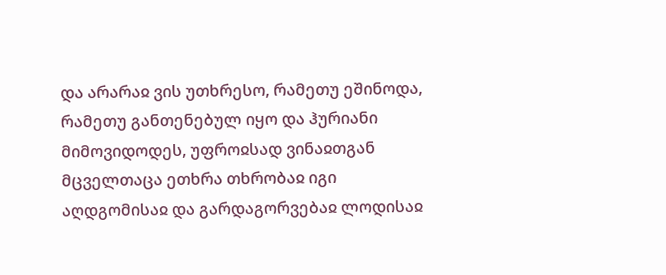და არარაჲ ვის უთხრესო, რამეთუ ეშინოდა, რამეთუ განთენებულ იყო და ჰურიანი მიმოვიდოდეს, უფროჲსად ვინაჲთგან მცველთაცა ეთხრა თხრობაჲ იგი აღდგომისაჲ და გარდაგორვებაჲ ლოდისაჲ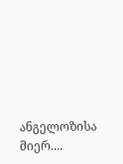ანგელოზისა მიერ....